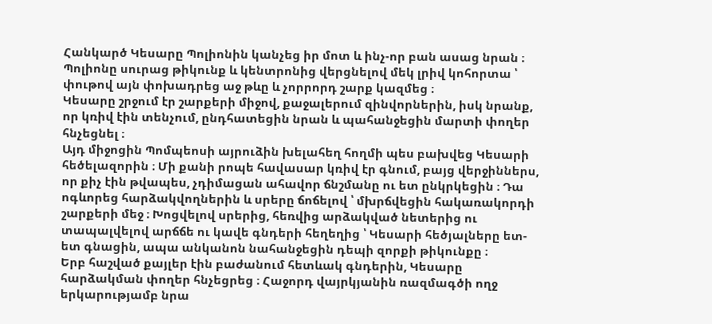Հանկարծ Կեսարը Պոլիոնին կանչեց իր մոտ և ինչ-որ բան ասաց նրան ։ Պոլիոնը սուրաց թիկունք և կենտրոնից վերցնելով մեկ լրիվ կոհորտա ՝ փութով այն փոխադրեց աջ թևը և չորրորդ շարք կազմեց ։
Կեսարը շրջում էր շարքերի միջով, քաջալերում զինվորներին, իսկ նրանք, որ կռիվ էին տենչում, ընդհատեցին նրան և պահանջեցին մարտի փողեր հնչեցնել ։
Այդ միջոցին Պոմպեոսի այրուձին խելահեղ հողմի պես բախվեց Կեսարի հեծելազորին ։ Մի քանի րոպե հավասար կռիվ էր գնում, բայց վերջիններս, որ քիչ էին թվապես, չդիմացան ահավոր ճնշմանը ու ետ ընկրկեցին ։ Դա ոգևորեց հարձակվողներին և սրերը ճոճելով ՝ մխրճվեցին հակառակորդի շարքերի մեջ ։ Խոցվելով սրերից, հեռվից արձակված նետերից ու տապալվելով արճճե ու կավե գնդերի հեղեղից ՝ Կեսարի հեծյալները ետ-ետ գնացին, ապա անկանոն նահանջեցին դեպի զորքի թիկունքը ։
Երբ հաշված քայլեր էին բաժանում հետևակ գնդերին, Կեսարը հարձակման փողեր հնչեցրեց ։ Հաջորդ վայրկյանին ռազմագծի ողջ երկարությամբ նրա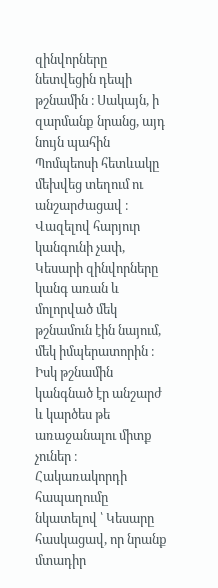զինվորները նետվեցին դեպի թշնամին ։ Սակայն, ի զարմանք նրանց, այդ նույն պահին Պոմպեոսի հետևակը մեխվեց տեղում ու անշարժացավ ։ Վազելով հարյուր կանգունի չափ, Կեսարի զինվորները կանգ առան և մոլորված մեկ թշնամուն էին նայում, մեկ իմպերատորին ։ Իսկ թշնամին կանգնած էր անշարժ և կարծես թե առաջանալու միտք չուներ ։ Հակառակորդի հապաղումը նկատելով ՝ Կեսարը հասկացավ, որ նրանք մտադիր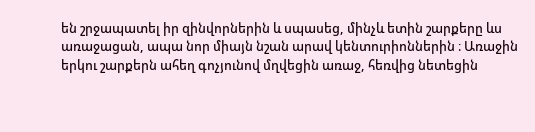են շրջապատել իր զինվորներին և սպասեց, մինչև ետին շարքերը ևս առաջացան, ապա նոր միայն նշան արավ կենտուրիոններին ։ Առաջին երկու շարքերն ահեղ գոչյունով մղվեցին առաջ, հեռվից նետեցին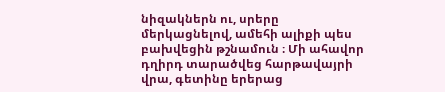նիզակներն ու, սրերը մերկացնելով, ամեհի ալիքի պես բախվեցին թշնամուն ։ Մի ահավոր դղիրդ տարածվեց հարթավայրի վրա, գետինը երերաց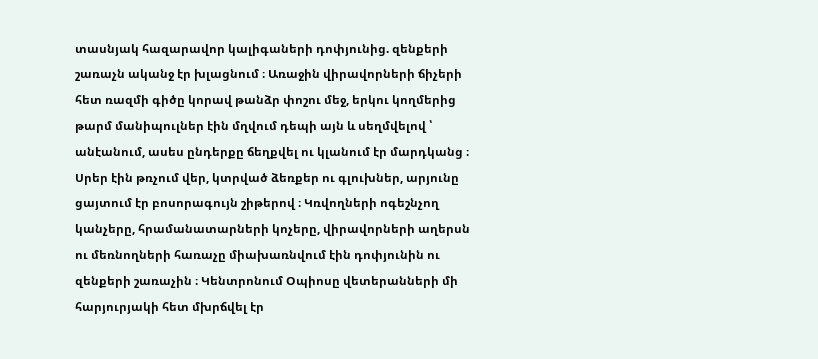տասնյակ հազարավոր կալիգաների դոփյունից. զենքերի շառաչն ականջ էր խլացնում ։ Առաջին վիրավորների ճիչերի հետ ռազմի գիծը կորավ թանձր փոշու մեջ, երկու կողմերից թարմ մանիպուլներ էին մղվում դեպի այն և սեղմվելով ՝ անէանում, ասես ընդերքը ճեղքվել ու կլանում էր մարդկանց ։ Սրեր էին թռչում վեր, կտրված ձեռքեր ու գլուխներ, արյունը ցայտում էր բոսորագույն շիթերով ։ Կռվողների ոգեշնչող կանչերը, հրամանատարների կոչերը, վիրավորների աղերսն ու մեռնողների հառաչը միախառնվում էին դոփյունին ու զենքերի շառաչին ։ Կենտրոնում Օպիոսը վետերանների մի հարյուրյակի հետ մխրճվել էր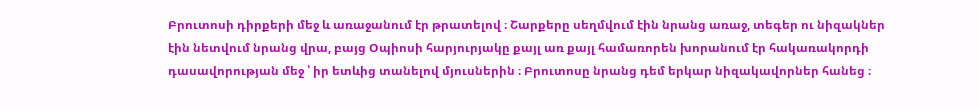Բրուտոսի դիրքերի մեջ և առաջանում էր թրատելով ։ Շարքերը սեղմվում էին նրանց առաջ, տեգեր ու նիզակներ էին նետվում նրանց վրա, բայց Օպիոսի հարյուրյակը քայլ առ քայլ համառորեն խորանում էր հակառակորդի դասավորության մեջ ՝ իր ետևից տանելով մյուսներին ։ Բրուտոսը նրանց դեմ երկար նիզակավորներ հանեց ։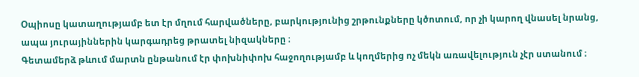Օպիոսը կատաղությամբ ետ էր մղում հարվածները, բարկությունից շրթունքները կծոտում, որ չի կարող վնասել նրանց, ապա յուրայիններին կարգադրեց թրատել նիզակները ։
Գետամերձ թևում մարտն ընթանում էր փոխնիփոխ հաջողությամբ և կողմերից ոչ մեկն առավելություն չէր ստանում ։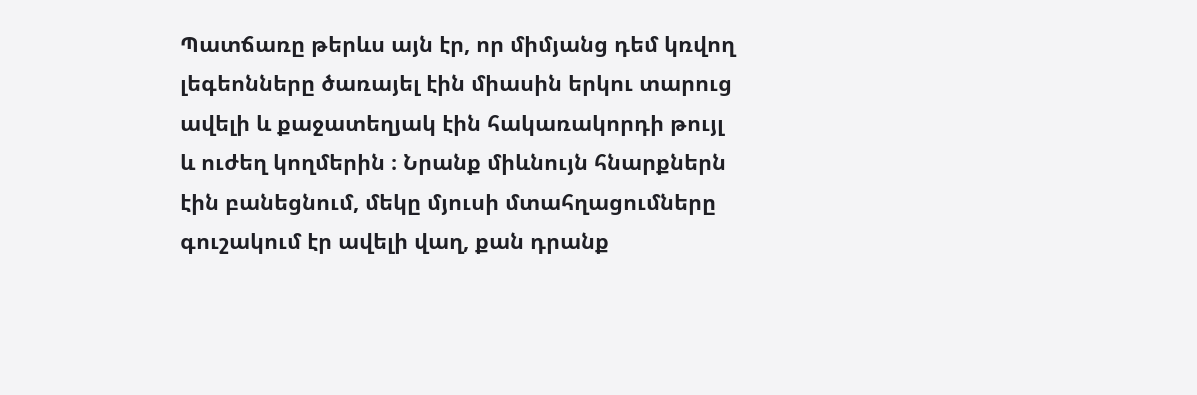Պատճառը թերևս այն էր, որ միմյանց դեմ կռվող լեգեոնները ծառայել էին միասին երկու տարուց ավելի և քաջատեղյակ էին հակառակորդի թույլ և ուժեղ կողմերին ։ Նրանք միևնույն հնարքներն էին բանեցնում, մեկը մյուսի մտահղացումները գուշակում էր ավելի վաղ, քան դրանք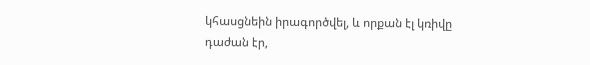կհասցնեին իրագործվել, և որքան էլ կռիվը դաժան էր,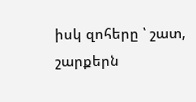իսկ զոհերը ՝ շատ, շարքերն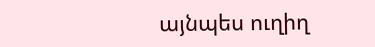այնպես ուղիղ